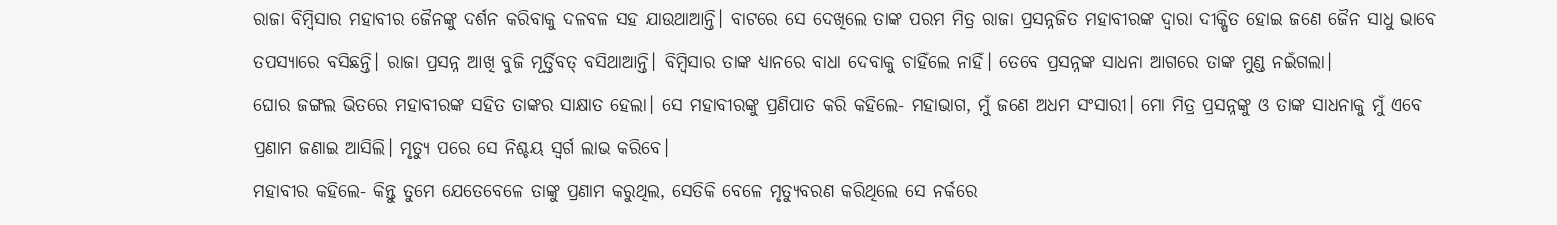ରାଜା ବିମ୍ବିସାର ମହାବୀର ଜୈନଙ୍କୁ ଦର୍ଶନ କରିବାକୁ ଦଳବଳ ସହ ଯାଉଥାଆନ୍ତି। ବାଟରେ ସେ ଦେଖିଲେ ତାଙ୍କ ପରମ ମିତ୍ର ରାଜା ପ୍ରସନ୍ନଜିତ ମହାବୀରଙ୍କ ଦ୍ବାରା ଦୀକ୍ଷିତ ହୋଇ ଜଣେ ଜୈନ ସାଧୁ ଭାବେ ତପସ୍ୟାରେ ବସିଛନ୍ତି। ରାଜା ପ୍ରସନ୍ନ ଆଖି ବୁଜି ମୂର୍ତ୍ତିବତ୍‌ ବସିଥାଆନ୍ତି। ବିମ୍ବିସାର ତାଙ୍କ ଧ୍ୟାନରେ ବାଧା ଦେବାକୁ ଚାହିଁଲେ ନାହିଁ। ତେବେ ପ୍ରସନ୍ନଙ୍କ ସାଧନା ଆଗରେ ତାଙ୍କ ମୁଣ୍ଡ ନଇଁଗଲା।
ଘୋର ଜଙ୍ଗଲ ଭିତରେ ମହାବୀରଙ୍କ ସହିତ ତାଙ୍କର ସାକ୍ଷାତ ହେଲା। ସେ ମହାବୀରଙ୍କୁ ପ୍ରଣିପାତ କରି କହିଲେ- ମହାଭାଗ, ମୁଁ ଜଣେ ଅଧମ ସଂସାରୀ। ମୋ ମିତ୍ର ପ୍ରସନ୍ନଙ୍କୁ ଓ ତାଙ୍କ ସାଧନାକୁ ମୁଁ ଏବେ ପ୍ରଣାମ ଜଣାଇ ଆସିଲି। ମୃତ୍ୟୁ ପରେ ସେ ନିଶ୍ଚୟ ସ୍ବର୍ଗ ଲାଭ କରିବେ।
ମହାବୀର କହିଲେ- କିନ୍ତୁ ତୁମେ ଯେତେବେଳେ ତାଙ୍କୁ ପ୍ରଣାମ କରୁଥିଲ, ସେତିକି ବେଳେ ମୃତ୍ୟୁବରଣ କରିଥିଲେ ସେ ନର୍କରେ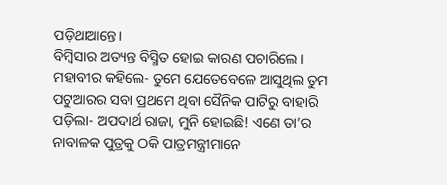ପଡ଼ିଥାଆନ୍ତେ।
ବିମ୍ବିସା‌ର ଅତ୍ୟନ୍ତ ବିସ୍ମିତ ହୋଇ କାରଣ ପଚାରିଲେ।
ମହାବୀର କହିଲେ- ତୁମେ ଯେତେବେଳେ ଆସୁଥିଲ ତୁମ ପଟୁଆରର ସବା ପ୍ରଥମେ ଥିବା ସୈନିକ ପାଟିରୁ ବାହାରି ପଡ଼ିଲା- ଅପଦାର୍ଥ ରାଜା, ମୁନି ହୋଇଛି! ଏଣେ ତା’ର ନାବାଳକ ପୁତ୍ରକୁ ଠକି ପାତ୍ରମନ୍ତ୍ରୀମାନେ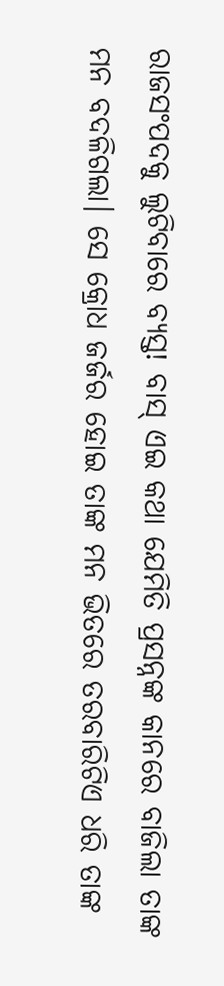ରାଜସଂପଦକୁ ଲୁଟିବାରେ ବ୍ୟସ୍ତ! ବାସ୍ ଏଇ କଥା ଯେମିତି ପ୍ରସନ୍ନଙ୍କ କାନରେ ବାଜିଲା ତାଙ୍କ ମନ ବଦଳିଗଲା। ସେ କ୍ରୋଧ ଜର୍ଜର ହୋଇ ତାଙ୍କ ମନ ଭିତରେ ତରବାରିଟିଏ ଧରି ତାଙ୍କ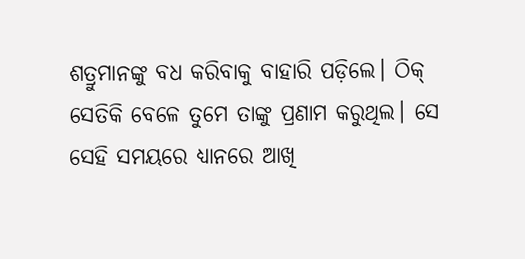ଶତ୍ରୁମାନଙ୍କୁ ବଧ କରିବାକୁ ବାହାରି ପଡ଼ିଲେ। ଠିକ୍ ସେତିକି ବେଳେ ତୁମେ ତାଙ୍କୁ ପ୍ରଣାମ କରୁଥିଲ। ସେ ସେହି ସମୟରେ ଧ୍ୟାନରେ ଆଖି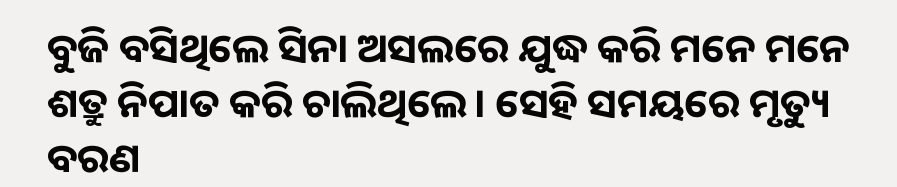ବୁଜି ବସିଥିଲେ ସିନା ଅସଲରେ ଯୁଦ୍ଧ କରି ମନେ ମନେ ଶତ୍ରୁ ନିପାତ କରି ଚାଲିଥିଲେ। ସେହି ସମୟରେ ମୃତ୍ୟୁ ବରଣ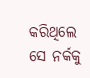କରିଥିଲେ ସେ ନର୍କକୁ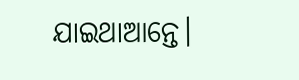ଯାଇଥାଆନ୍ତେ।